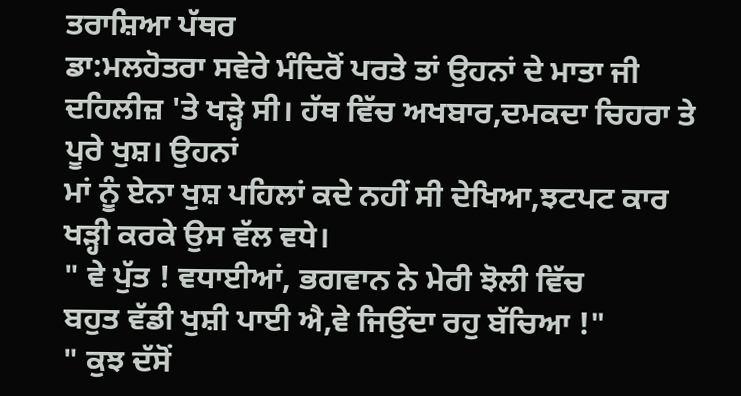ਤਰਾਸ਼ਿਆ ਪੱਥਰ
ਡਾ:ਮਲਹੋਤਰਾ ਸਵੇਰੇ ਮੰਦਿਰੋਂ ਪਰਤੇ ਤਾਂ ਉਹਨਾਂ ਦੇ ਮਾਤਾ ਜੀ ਦਹਿਲੀਜ਼ 'ਤੇ ਖੜ੍ਹੇ ਸੀ। ਹੱਥ ਵਿੱਚ ਅਖਬਾਰ,ਦਮਕਦਾ ਚਿਹਰਾ ਤੇ ਪੂਰੇ ਖੁਸ਼। ਉਹਨਾਂ
ਮਾਂ ਨੂੰ ਏਨਾ ਖੁਸ਼ ਪਹਿਲਾਂ ਕਦੇ ਨਹੀਂ ਸੀ ਦੇਖਿਆ,ਝਟਪਟ ਕਾਰ ਖੜ੍ਹੀ ਕਰਕੇ ਉਸ ਵੱਲ ਵਧੇ।
" ਵੇ ਪੁੱਤ ! ਵਧਾਈਆਂ, ਭਗਵਾਨ ਨੇ ਮੇਰੀ ਝੋਲੀ ਵਿੱਚ
ਬਹੁਤ ਵੱਡੀ ਖੁਸ਼ੀ ਪਾਈ ਐ,ਵੇ ਜਿਉਂਦਾ ਰਹੁ ਬੱਚਿਆ !"
" ਕੁਝ ਦੱਸੋਂ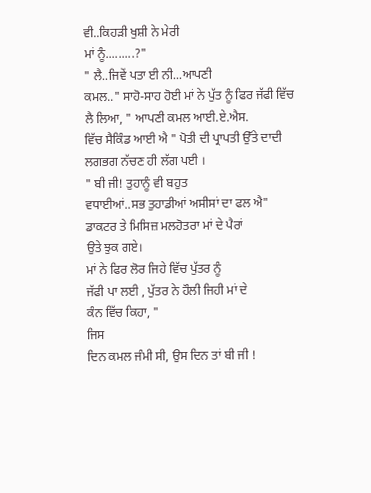ਵੀ..ਕਿਹੜੀ ਖੁਸ਼ੀ ਨੇ ਮੇਰੀ
ਮਾਂ ਨੂੰ.........?"
" ਲੈ..ਜਿਵੇਂ ਪਤਾ ਈ ਨੀ...ਆਪਣੀ
ਕਮਲ.." ਸਾਹੋ-ਸਾਹ ਹੋਈ ਮਾਂ ਨੇ ਪੁੱਤ ਨੂੰ ਫਿਰ ਜੱਫੀ ਵਿੱਚ ਲੈ ਲਿਆ, " ਆਪਣੀ ਕਮਲ ਆਈ.ਏ.ਐਸ.
ਵਿੱਚ ਸੈਕਿੰਡ ਆਈ ਐ " ਪੋਤੀ ਦੀ ਪ੍ਰਾਪਤੀ ਉੱਤੇ ਦਾਦੀ ਲਗਭਗ ਨੱਚਣ ਹੀ ਲੱਗ ਪਈ ।
" ਬੀ ਜੀ! ਤੁਹਾਨੂੰ ਵੀ ਬਹੁਤ
ਵਧਾਈਆਂ..ਸਭ ਤੁਹਾਡੀਆਂ ਅਸੀਸਾਂ ਦਾ ਫਲ ਐ" ਡਾਕਟਰ ਤੇ ਮਿਸਿਜ਼ ਮਲਹੋਤਰਾ ਮਾਂ ਦੇ ਪੈਰਾਂ
ਉਤੇ ਝੁਕ ਗਏ।
ਮਾਂ ਨੇ ਫਿਰ ਲੋਰ ਜਿਹੇ ਵਿੱਚ ਪੁੱਤਰ ਨੂੰ
ਜੱਫੀ ਪਾ ਲਈ , ਪੁੱਤਰ ਨੇ ਹੌਲੀ ਜਿਹੀ ਮਾਂ ਦੇ
ਕੰਨ ਵਿੱਚ ਕਿਹਾ, "
ਜਿਸ
ਦਿਨ ਕਮਲ ਜੰਮੀ ਸੀ, ਉਸ ਦਿਨ ਤਾਂ ਬੀ ਜੀ !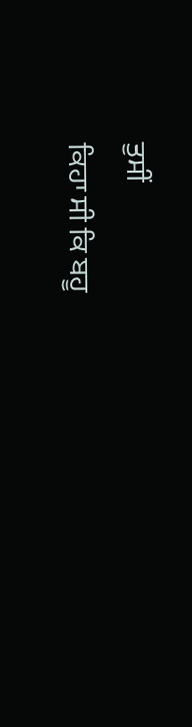ਤੁਸੀਂ
ਕਿਹਾ ਸੀ ਕਿ ਬਹੂ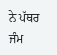ਨੇ ਪੱਥਰ ਜੰਮ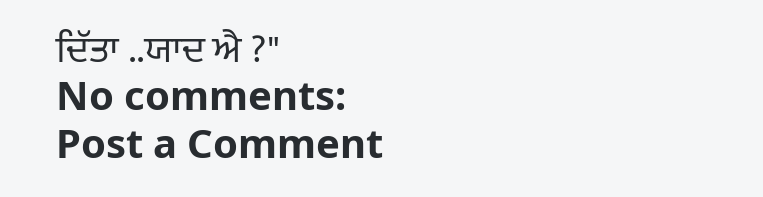ਦਿੱਤਾ ..ਯਾਦ ਐ ?"
No comments:
Post a Comment